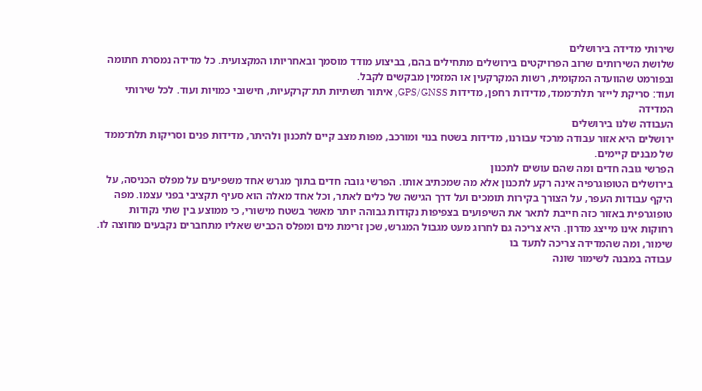שירותי מדידה בירושלים
שלושת השירותים שרוב הפרויקטים בירושלים מתחילים בהם, בביצוע מודד מוסמך ובאחריותו המקצועית. כל מדידה נמסרת חתומה ובפורמט שהוועדה המקומית, רשות המקרקעין או המזמין מבקשים לקבל.
ועוד: סריקת לייזר תלת־ממד, מדידות רחפן, מדידות GPS/GNSS, איתור תשתיות תת־קרקעיות, חישובי כמויות ועוד. לכל שירותי המדידה
העבודה שלנו בירושלים
ירושלים היא אזור עבודה מרכזי עבורנו, מדידות בשטח בנוי ומורכב, מפות מצב קיים לתכנון ולהיתר, מדידות פנים וסריקות תלת־ממד של מבנים קיימים.
הפרשי גובה חדים ומה שהם עושים לתכנון
בירושלים הטופוגרפיה אינה רקע לתכנון אלא מה שמכתיב אותו. הפרשי גובה חדים בתוך מגרש אחד משפיעים על מפלס הכניסה, על היקף עבודות העפר, על הצורך בקירות תומכים ועל דרך הגישה של כלים לאתר, וכל אחד מאלה הוא סעיף תקציבי בפני עצמו. מפה טופוגרפית באזור כזה חייבת לתאר את השיפועים בצפיפות נקודות גבוהה יותר מאשר בשטח מישורי, כי ממוצע בין שתי נקודות רחוקות אינו מייצג מדרון. היא צריכה גם לחרוג מעט מגבול המגרש, שכן זרימת מים ומפלס הכביש שאליו מתחברים נקבעים מחוצה לו.
שימור, ומה שהמדידה צריכה לתעד בו
עבודה במבנה לשימור שונה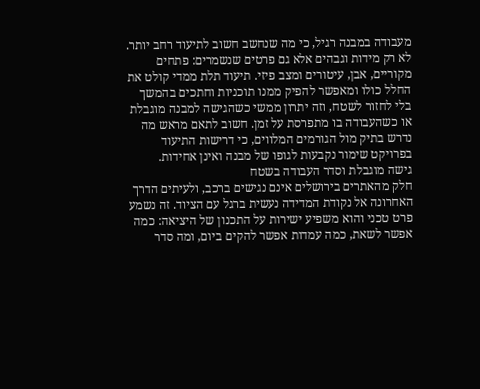מעבודה במבנה רגיל, כי מה שנחשב חשוב לתיעוד רחב יותר. לא רק מידות וגבהים אלא גם פרטים שנשמרים: פתחים מקוריים, אבן, עיטורים ומצב פיזי. תיעוד תלת ממדי קולט את החלל כולו ומאפשר להפיק ממנו תוכניות וחתכים בהמשך בלי לחזור לשטח, וזה יתרון ממשי כשהגישה למבנה מוגבלת או כשהעבודה בו מתפרסת על זמן. חשוב לתאם מראש מה נדרש בתיק מול הגורמים המלווים, כי דרישות התיעוד בפרויקט שימור נקבעות לגופו של מבנה ואינן אחידות.
גישה מוגבלת וסדר העבודה בשטח
חלק מהאתרים בירושלים אינם נגישים ברכב, ולעיתים הדרך האחרונה אל נקודת המדידה נעשית ברגל עם הציוד. זה נשמע פרט טכני והוא משפיע ישירות על התכנון של היציאה: כמה אפשר לשאת, כמה עמדות אפשר להקים ביום, ומה סדר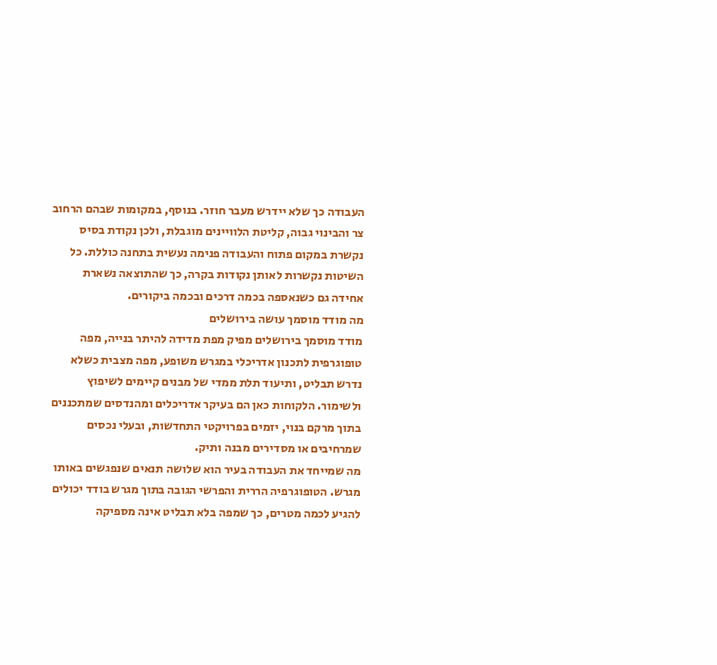העבודה כך שלא יידרש מעבר חוזר. בנוסף, במקומות שבהם הרחוב צר והבינוי גבוה, קליטת הלוויינים מוגבלת, ולכן נקודת בסיס נקשרת במקום פתוח והעבודה פנימה נעשית בתחנה כוללת. כל השיטות נקשרות לאותן נקודות בקרה, כך שהתוצאה נשארת אחידה גם כשנאספה בכמה דרכים ובכמה ביקורים.
מה מודד מוסמך עושה בירושלים
מודד מוסמך בירושלים מפיק מפת מדידה להיתר בנייה, מפה טופוגרפית לתכנון אדריכלי במגרש משופע, מפה מצבית כשלא נדרש תבליט, ותיעוד תלת ממדי של מבנים קיימים לשיפוץ ולשימור. הלקוחות כאן הם בעיקר אדריכלים ומהנדסים שמתכננים בתוך מרקם בנוי, יזמים בפרויקטי התחדשות, ובעלי נכסים שמרחיבים או מסדירים מבנה ותיק.
מה שמייחד את העבודה בעיר הוא שלושה תנאים שנפגשים באותו מגרש. הטופוגרפיה הררית והפרשי הגובה בתוך מגרש בודד יכולים להגיע לכמה מטרים, כך שמפה בלא תבליט אינה מספיקה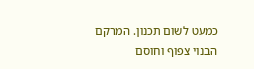כמעט לשום תכנון. המרקם הבנוי צפוף וחוסם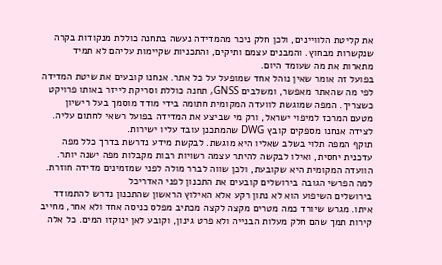את קליטת הלוויינים, ולכן חלק ניכר מהמדידה נעשה בתחנה כוללת מנקודות בקרה שנקשרות מבחוץ. והמבנים עצמם ותיקים, והתכניות שקיימות עליהם לא תמיד מתארות את מה שעומד היום.
בפועל זה אומר שאין נוהל אחד שמופעל על כל אתר. אנחנו קובעים את שיטת המדידה לפי מה שהאתר מאפשר, ומשלבים GNSS, תחנה כוללת וסריקת לייזר באותו פרויקט כשצריך. המפה שמוגשת לוועדה המקומית חתומה בידי מודד מוסמך בעל רישיון מטעם המרכז למיפוי ישראל, ורק מי שביצע את המדידה בפועל רשאי לחתום עליה. לצידה אנחנו מספקים קובץ DWG שהמתכנן עובד עליו ישירות.
תוקף המפה תלוי בשלב שאליו היא מוגשת. לבקשת מידע נדרשת בדרך כלל מפה עדכנית יחסית, ואילו לבקשה להיתר עצמה רשויות רבות מקבלות מפה ישנה יותר. הוועדה המקומית היא שקובעת, ולכן שווה לברר מולה לפני שמזמינים מדידה חוזרת.
למה הפרשי הגובה בירושלים קובעים את התכנון לפני האדריכל
בירושלים השיפוע הוא לא נתון רקע אלא האילוץ הראשון שהתכנון נדרש להתמודד איתו. מגרש שיורד כמה מטרים מקצה לקצה מכתיב מפלס כניסה אחד ולא אחר, מחייב קירות תמך שהם חלק מעלות הבנייה ולא פרט גינון, וקובע לאן ינוקזו המים. כל אלה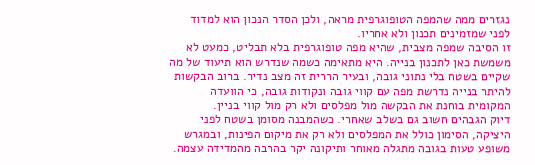נגזרים ממה שהמפה הטופוגרפית מראה, ולכן הסדר הנכון הוא למדוד לפני שמזמינים תכנון ולא אחריו.
זו הסיבה שמפה מצבית, שהיא מפה טופוגרפית בלא תבליט, כמעט לא משמשת כאן לתכנון בנייה. היא מתאימה כשמה שנדרש הוא תיעוד של מה שקיים בשטח בלי נתוני גובה, ובעיר הררית זה מצב נדיר. ברוב הבקשות להיתר בנייה נדרשת מפה עם קווי גובה ונקודות גובה, כי הוועדה המקומית בוחנת את הבקשה מול מפלסים ולא רק מול קווי בניין.
דיוק הגבהים חשוב גם בשלב שאחרי. כשהמבנה מסומן בשטח לפני היציקה, הסימון כולל את המפלסים ולא רק את מיקום הפינות, ובמגרש משופע טעות בגובה מתגלה מאוחר ותיקונה יקר בהרבה מהמדידה עצמה.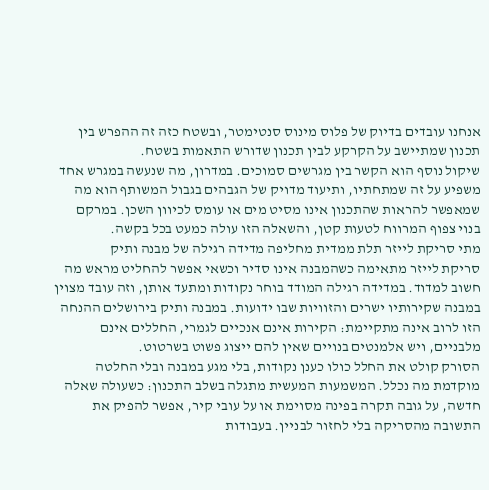אנחנו עובדים בדיוק של פלוס מינוס סנטימטר, ובשטח כזה זה ההפרש בין תכנון שמתיישב על הקרקע לבין תכנון שדורש התאמות בשטח.
שיקול נוסף הוא הקשר בין מגרשים סמוכים. במדרון, מה שנעשה במגרש אחד משפיע על זה שמתחתיו, ותיעוד מדויק של הגבהים בגבול המשותף הוא מה שמאפשר להראות שהתכנון אינו מסיט מים או עומס לכיוון השכן. במרקם בנוי צפוף המרווח לטעות קטן, והשאלה הזו עולה כמעט בכל בקשה.
מתי סריקת לייזר תלת ממדית מחליפה מדידה רגילה של מבנה ותיק
סריקת לייזר מתאימה כשהמבנה אינו סדיר וכשאי אפשר להחליט מראש מה חשוב למדוד. במדידה רגילה המודד בוחר נקודות ומתעד אותן, וזה עובד מצוין במבנה שקירותיו ישרים והזוויות שבו ידועות. במבנה ותיק בירושלים ההנחה הזו לרוב אינה מתקיימת: הקירות אינם אנכיים לגמרי, החללים אינם מלבניים, ויש אלמנטים בנויים שאין להם ייצוג פשוט בשרטוט.
הסורק קולט את החלל כולו כענן נקודות, בלי מגע במבנה ובלי החלטה מוקדמת מה נכלל. המשמעות המעשית מתגלה בשלב התכנון: כשעולה שאלה חדשה, על גובה תקרה בפינה מסוימת או על עובי קיר, אפשר להפיק את התשובה מהסריקה בלי לחזור לבניין. בעבודות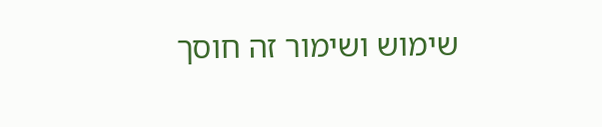שימוש ושימור זה חוסך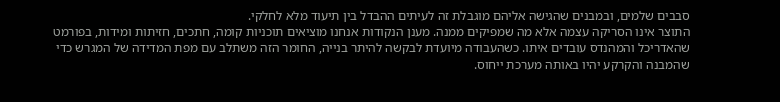סבבים שלמים, ובמבנים שהגישה אליהם מוגבלת זה לעיתים ההבדל בין תיעוד מלא לחלקי.
התוצר אינו הסריקה עצמה אלא מה שמפיקים ממנה. מענן הנקודות אנחנו מוציאים תוכניות קומה, חתכים, חזיתות ומידות, בפורמט שהאדריכל והמהנדס עובדים איתו. כשהעבודה מיועדת לבקשה להיתר בנייה, החומר הזה משתלב עם מפת המדידה של המגרש כדי שהמבנה והקרקע יהיו באותה מערכת ייחוס.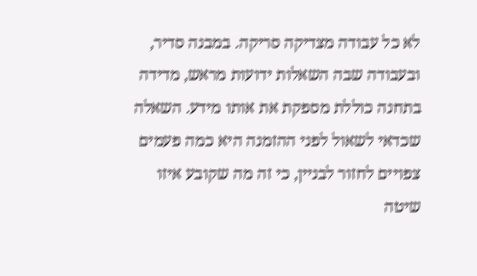לא כל עבודה מצדיקה סריקה. במבנה סדיר, ובעבודה שבה השאלות ידועות מראש, מדידה בתחנה כוללת מספקת את אותו מידע. השאלה שכדאי לשאול לפני ההזמנה היא כמה פעמים צפויים לחזור לבניין, כי זה מה שקובע איזו שיטה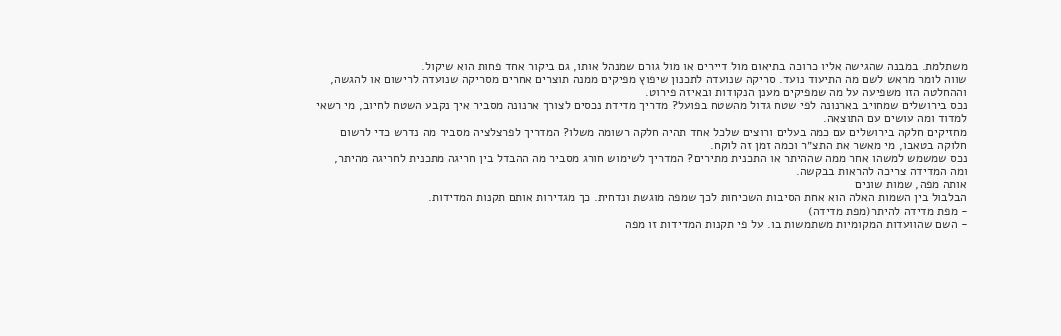משתלמת. במבנה שהגישה אליו כרוכה בתיאום מול דיירים או מול גורם שמנהל אותו, גם ביקור אחד פחות הוא שיקול.
שווה לומר מראש לשם מה התיעוד נועד. סריקה שנועדה לתכנון שיפוץ מפיקים ממנה תוצרים אחרים מסריקה שנועדה לרישום או להגשה, וההחלטה הזו משפיעה על מה שמפיקים מענן הנקודות ובאיזה פירוט.
נכס בירושלים שמחויב בארנונה לפי שטח גדול מהשטח בפועל? מדריך מדידת נכסים לצורך ארנונה מסביר איך נקבע השטח לחיוב, מי רשאי למדוד ומה עושים עם התוצאה.
מחזיקים חלקה בירושלים עם כמה בעלים ורוצים שלכל אחד תהיה חלקה רשומה משלו? המדריך לפרצלציה מסביר מה נדרש כדי לרשום חלוקה בטאבו, מי מאשר את התצ״ר וכמה זמן זה לוקח.
נכס שמשמש למשהו אחר ממה שההיתר או התכנית מתירים? המדריך לשימוש חורג מסביר מה ההבדל בין חריגה מתכנית לחריגה מהיתר, ומה המדידה צריכה להראות בבקשה.
אותה מפה, שמות שונים
הבלבול בין השמות האלה הוא אחת הסיבות השכיחות לכך שמפה מוגשת ונדחית. כך מגדירות אותם תקנות המדידות.
- מפת מדידה להיתר(מפת מדידה)
- השם שהוועדות המקומיות משתמשות בו. על פי תקנות המדידות זו מפה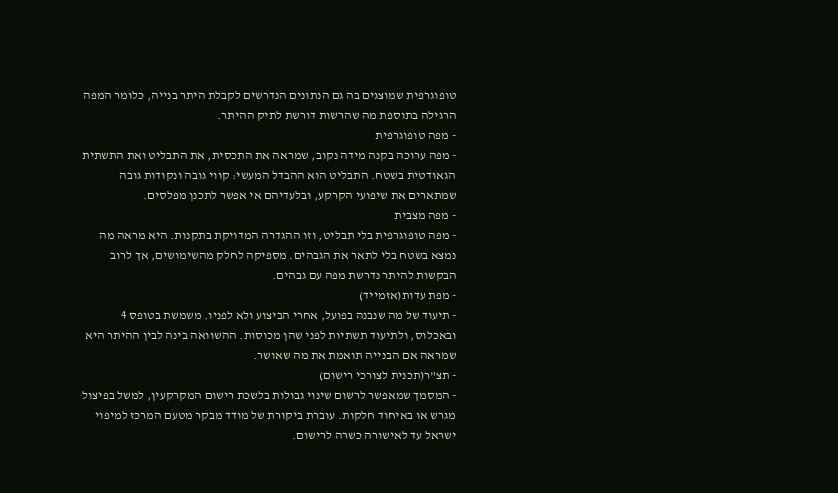טופוגרפית שמוצגים בה גם הנתונים הנדרשים לקבלת היתר בנייה, כלומר המפה הרגילה בתוספת מה שהרשות דורשת לתיק ההיתר.
- מפה טופוגרפית
- מפה ערוכה בקנה מידה נקוב, שמראה את התכסית, את התבליט ואת התשתית הגאודטית בשטח. התבליט הוא ההבדל המעשי: קווי גובה ונקודות גובה שמתארים את שיפועי הקרקע, ובלעדיהם אי אפשר לתכנן מפלסים.
- מפה מצבית
- מפה טופוגרפית בלי תבליט, וזו ההגדרה המדויקת בתקנות. היא מראה מה נמצא בשטח בלי לתאר את הגבהים. מספיקה לחלק מהשימושים, אך לרוב הבקשות להיתר נדרשת מפה עם גבהים.
- מפת עדות(אזמייד)
- תיעוד של מה שנבנה בפועל, אחרי הביצוע ולא לפניו. משמשת בטופס 4 ובאכלוס, ולתיעוד תשתיות לפני שהן מכוסות. ההשוואה בינה לבין ההיתר היא שמראה אם הבנייה תואמת את מה שאושר.
- תצ"ר(תכנית לצורכי רישום)
- המסמך שמאפשר לרשום שינוי גבולות בלשכת רישום המקרקעין, למשל בפיצול מגרש או באיחוד חלקות. עוברת ביקורת של מודד מבקר מטעם המרכז למיפוי ישראל עד לאישורה כשרה לרישום.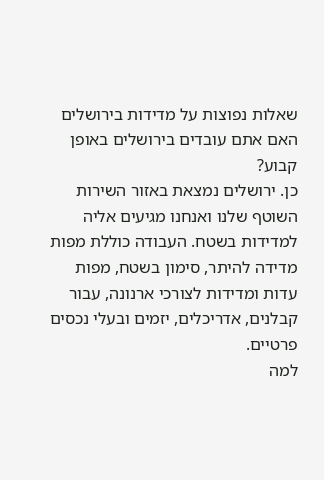שאלות נפוצות על מדידות בירושלים
האם אתם עובדים בירושלים באופן קבוע?
כן. ירושלים נמצאת באזור השירות השוטף שלנו ואנחנו מגיעים אליה למדידות בשטח. העבודה כוללת מפות מדידה להיתר, סימון בשטח, מפות עדות ומדידות לצורכי ארנונה, עבור קבלנים, אדריכלים, יזמים ובעלי נכסים פרטיים.
למה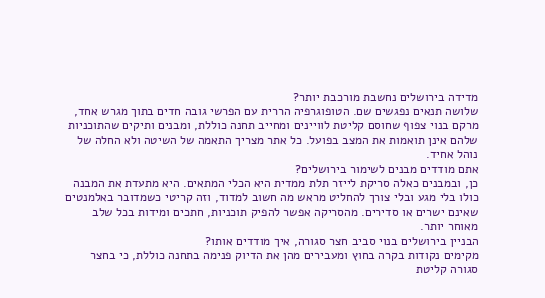מדידה בירושלים נחשבת מורכבת יותר?
שלושה תנאים נפגשים שם. הטופוגרפיה הררית עם הפרשי גובה חדים בתוך מגרש אחד, מרקם בנוי צפוף שחוסם קליטת לוויינים ומחייב תחנה כוללת, ומבנים ותיקים שהתוכניות שלהם אינן תואמות את המצב בפועל. כל אתר מצריך התאמה של השיטה ולא החלה של נוהל אחיד.
אתם מודדים מבנים לשימור בירושלים?
כן, ובמבנים כאלה סריקת לייזר תלת ממדית היא הכלי המתאים. היא מתעדת את המבנה כולו בלי מגע ובלי צורך להחליט מראש מה חשוב למדוד, וזה קריטי כשמדובר באלמנטים שאינם ישרים או סדירים. מהסריקה אפשר להפיק תוכניות, חתכים ומידות בכל שלב מאוחר יותר.
הבניין בירושלים בנוי סביב חצר סגורה, איך מודדים אותו?
מקימים נקודות בקרה בחוץ ומעבירים מהן את הדיוק פנימה בתחנה כוללת, כי בחצר סגורה קליטת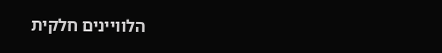הלוויינים חלקית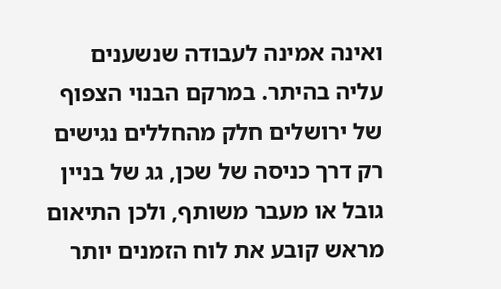ואינה אמינה לעבודה שנשענים עליה בהיתר. במרקם הבנוי הצפוף של ירושלים חלק מהחללים נגישים רק דרך כניסה של שכן, גג של בניין גובל או מעבר משותף, ולכן התיאום מראש קובע את לוח הזמנים יותר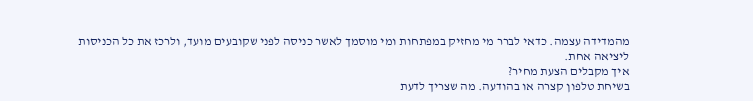מהמדידה עצמה. כדאי לברר מי מחזיק במפתחות ומי מוסמך לאשר כניסה לפני שקובעים מועד, ולרכז את כל הכניסות ליציאה אחת.
איך מקבלים הצעת מחיר?
בשיחת טלפון קצרה או בהודעה. מה שצריך לדעת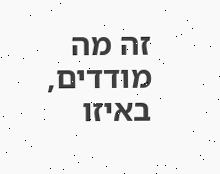זה מה מודדים, באיזו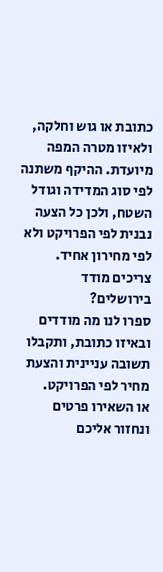כתובת או גוש וחלקה, ולאיזו מטרה המפה מיועדת. ההיקף משתנה לפי סוג המדידה וגודל השטח, ולכן כל הצעה נבנית לפי הפרויקט ולא לפי מחירון אחיד.
צריכים מודד בירושלים?
ספרו לנו מה מודדים ובאיזו כתובת, ותקבלו תשובה עניינית והצעת מחיר לפי הפרויקט.
או השאירו פרטים ונחזור אליכם